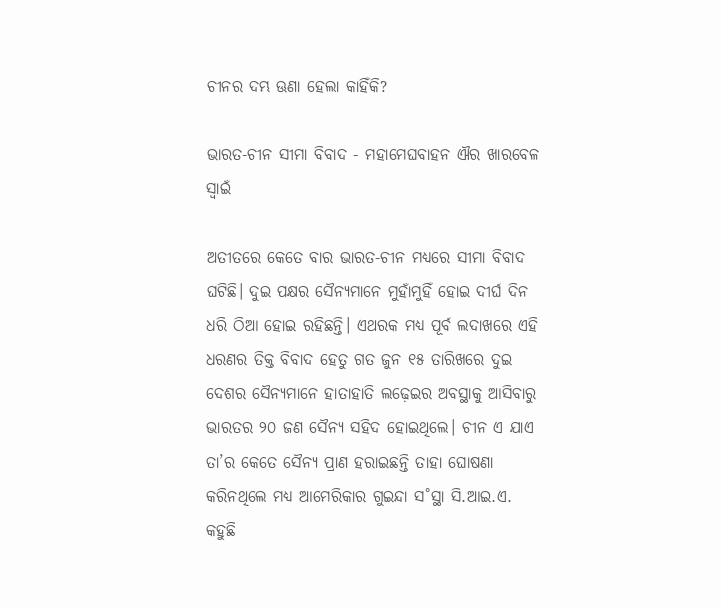ଚୀନର ଦମ୍ଭ ଊଣା ହେଲା କାହିଁକି?

ଭାରତ-ଚୀନ ସୀମା ବିବାଦ - ମହାମେଘବାହନ ଐର ଖାରବେଳ ସ୍ୱାଇଁ

ଅତୀତରେ କେତେ ବାର ଭାରତ-ଚୀନ ମଧ୍ୟରେ ସୀମା ବିବାଦ ଘଟିଛି। ଦୁଇ ପକ୍ଷର ସୈନ୍ୟମାନେ ମୁହାଁମୁହିଁ ହୋଇ ଦୀର୍ଘ ଦିନ ଧରି ଠିଆ ହୋଇ ରହିଛନ୍ତି। ଏଥରକ ମଧ୍ୟ ପୂର୍ବ ଲଦାଖରେ ଏହି ଧରଣର ତିକ୍ତ ବିବାଦ ହେତୁ ଗତ ଜୁନ ୧୫ ତାରିଖରେ ଦୁଇ ଦେଶର ସୈନ୍ୟମାନେ ହାତାହାତି ଲଢ଼େଇର ଅବସ୍ଥାକୁ ଆସିବାରୁ ଭାରତର ୨୦ ଜଣ ସୈନ୍ୟ ସହିଦ ହୋଇଥିଲେ। ଚୀନ ଏ ଯାଏ ତା’ର କେତେ ସୈନ୍ୟ ପ୍ରାଣ ହରାଇଛନ୍ତି ତାହା ଘୋଷଣା କରିନଥିଲେ ମଧ୍ୟ ଆମେରିକାର ଗୁଇନ୍ଦା ସ˚ସ୍ଥା ସି.ଆଇ.ଏ. କହୁଛି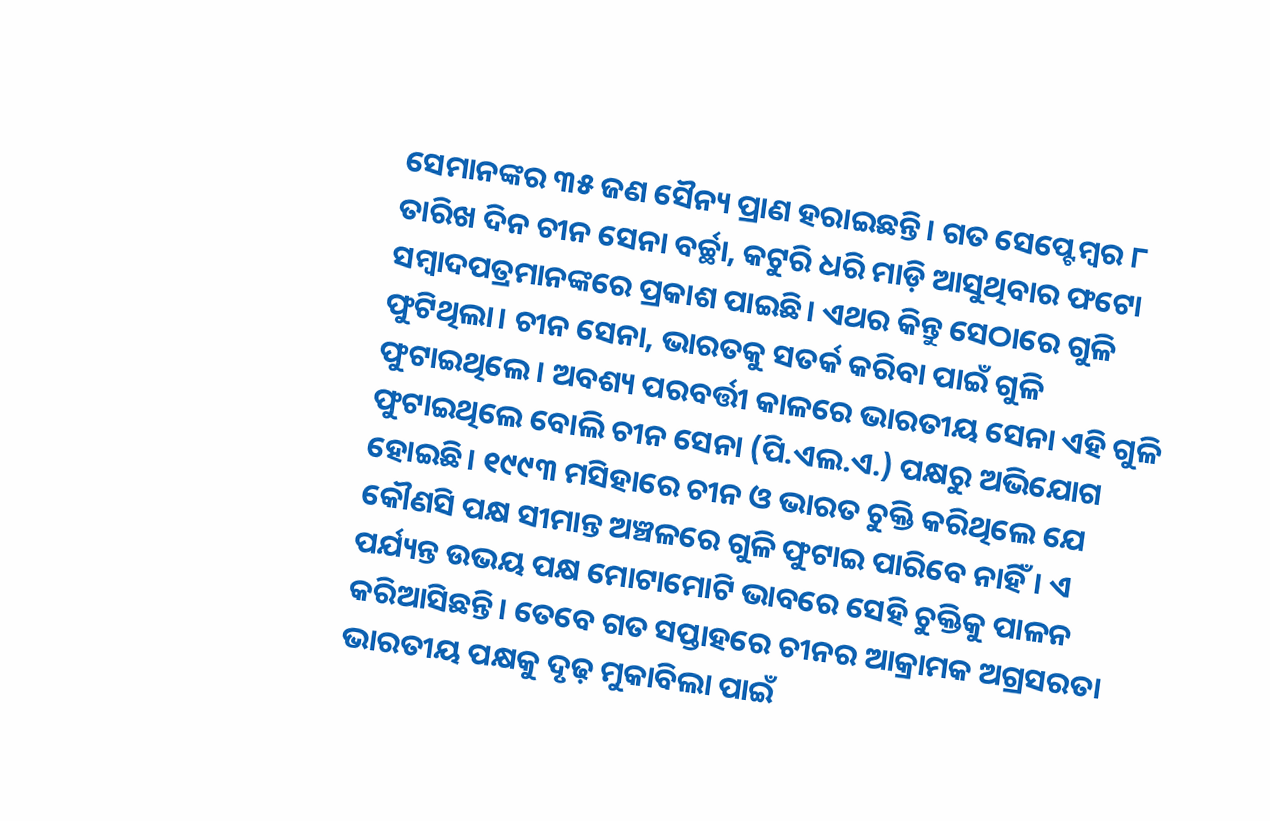ସେମାନଙ୍କର ୩୫ ଜଣ ସୈନ୍ୟ ପ୍ରାଣ ହରାଇଛନ୍ତି। ଗତ ସେପ୍ଟେମ୍ବର ୮ ତାରିଖ ଦିନ ଚୀନ ସେନା ବର୍ଚ୍ଛା, କଟୁରି ଧରି ମାଡ଼ି ଆସୁଥିବାର ଫଟୋ ସମ୍ବାଦପତ୍ରମାନଙ୍କରେ ପ୍ରକାଶ ପାଇଛି। ଏଥର କିନ୍ତୁ ସେଠାରେ ଗୁଳି ଫୁଟିଥିଲା। ଚୀନ ସେନା, ଭାରତକୁ ସତର୍କ କରିବା ପାଇଁ ଗୁଳି ଫୁଟାଇଥିଲେ। ଅବଶ୍ୟ ପରବର୍ତ୍ତୀ କାଳରେ ଭାରତୀୟ ସେନା ଏହି ଗୁଳି ଫୁଟାଇଥିଲେ ବୋଲି ଚୀନ ସେନା (ପି.ଏଲ.ଏ.) ପକ୍ଷରୁ ଅଭିଯୋଗ ହୋଇଛି। ୧୯୯୩ ମସିହାରେ ଚୀନ ଓ ଭାରତ ଚୁକ୍ତି କରିଥିଲେ ଯେ କୌଣସି ପକ୍ଷ ସୀମାନ୍ତ ଅଞ୍ଚଳରେ ଗୁଳି ଫୁଟାଇ ପାରିବେ ନାହିଁ। ଏ ପର୍ଯ୍ୟନ୍ତ ଉଭୟ ପକ୍ଷ ମୋଟାମୋଟି ଭାବରେ ସେହି ଚୁକ୍ତିକୁ ପାଳନ କରିଆସିଛନ୍ତି। ତେବେ ଗତ ସପ୍ତାହରେ ଚୀନର ଆକ୍ରାମକ ଅଗ୍ରସରତା ଭାରତୀୟ ପକ୍ଷକୁ ଦୃଢ଼ ମୁକାବିଲା ପାଇଁ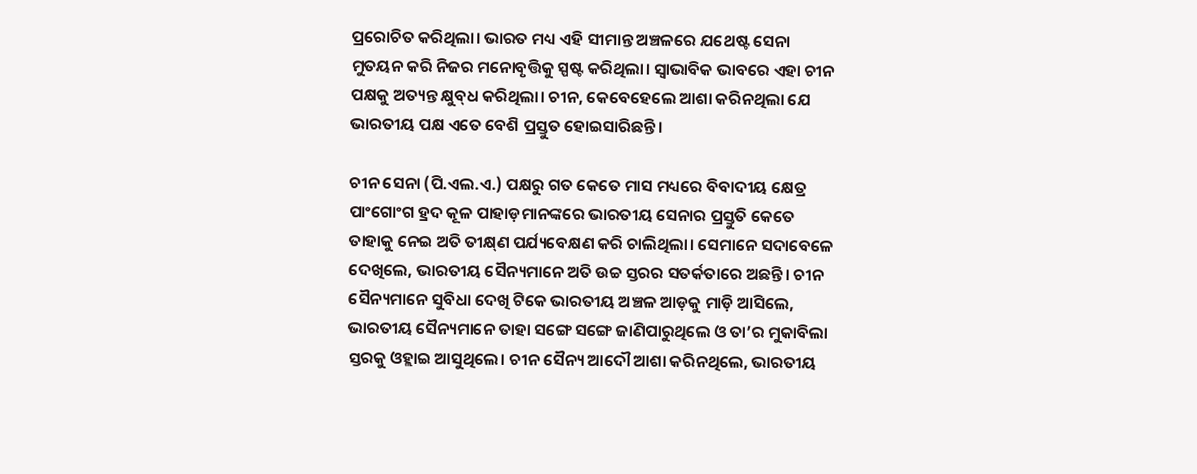ପ୍ରରୋଚିତ କରିଥିଲା। ଭାରତ ମଧ୍ୟ ଏହି ସୀମାନ୍ତ ଅଞ୍ଚଳରେ ଯଥେଷ୍ଟ ସେନା ମୁତୟନ କରି ନିଜର ମନୋବୃତ୍ତିକୁ ସ୍ପଷ୍ଟ କରିଥିଲା। ସ୍ବାଭାବିକ ଭାବରେ ଏହା ଚୀନ ପକ୍ଷକୁ ଅତ୍ୟନ୍ତ କ୍ଷୁବ୍‌ଧ କରିଥିଲା। ଚୀନ, କେବେହେଲେ ଆଶା କରିନଥିଲା ଯେ ଭାରତୀୟ ପକ୍ଷ ଏତେ ବେଶି ପ୍ରସ୍ତୁତ ହୋଇସାରିଛନ୍ତି।

ଚୀନ ସେନା (ପି.ଏଲ.ଏ.) ପକ୍ଷରୁ ଗତ କେତେ ମାସ ମଧ୍ୟରେ ବିବାଦୀୟ କ୍ଷେତ୍ର ପାଂଗୋଂଗ ହ୍ରଦ କୂଳ ପାହାଡ଼ମାନଙ୍କରେ ଭାରତୀୟ ସେନାର ପ୍ରସ୍ତୁତି କେତେ ତାହାକୁ ନେଇ ଅତି ତୀକ୍ଷ୍‌ଣ ପର୍ଯ୍ୟବେକ୍ଷଣ କରି ଚାଲିଥିଲା। ସେମାନେ ସଦାବେଳେ ଦେଖିଲେ, ଭାରତୀୟ ସୈନ୍ୟମାନେ ଅତି ଉଚ୍ଚ ସ୍ତରର ସତର୍କତାରେ ଅଛନ୍ତି। ଚୀନ ସୈନ୍ୟମାନେ ସୁବିଧା ଦେଖି ଟିକେ ଭାରତୀୟ ଅଞ୍ଚଳ ଆଡ଼କୁ ମାଡ଼ି ଆସିଲେ, ଭାରତୀୟ ସୈନ୍ୟମାନେ ତାହା ସଙ୍ଗେ ସଙ୍ଗେ ଜାଣିପାରୁଥିଲେ ଓ ତା’ର ମୁକାବିଲା ସ୍ତରକୁ ଓହ୍ଲାଇ ଆସୁଥିଲେ। ଚୀନ ସୈନ୍ୟ ଆଦୌ ଆଶା କରିନଥିଲେ, ଭାରତୀୟ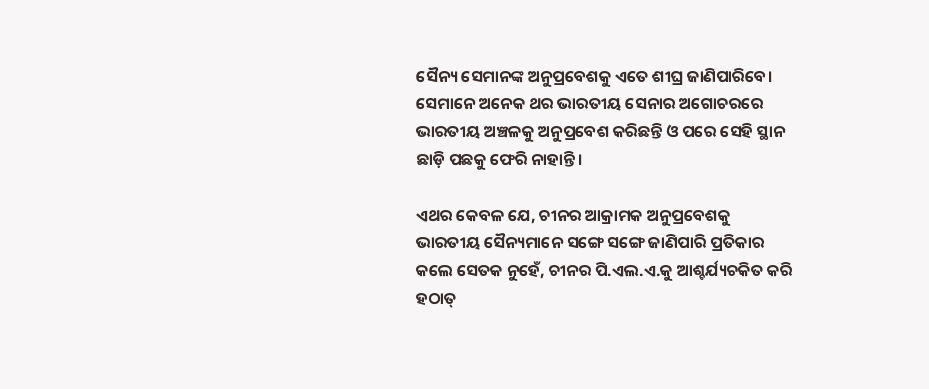ସୈନ୍ୟ ସେମାନଙ୍କ ଅନୁପ୍ରବେଶକୁ ଏତେ ଶୀଘ୍ର ଜାଣିପାରିବେ। ସେମାନେ ଅନେକ ଥର ଭାରତୀୟ ସେନାର ଅଗୋଚରରେ ଭାରତୀୟ ଅଞ୍ଚଳକୁ ଅନୁପ୍ରବେଶ କରିଛନ୍ତି ଓ ପରେ ସେହି ସ୍ଥାନ ଛାଡ଼ି ପଛକୁ ଫେରି ନାହାନ୍ତି।

ଏଥର କେବଳ ଯେ, ଚୀନର ଆକ୍ରାମକ ଅନୁପ୍ରବେଶକୁ ଭାରତୀୟ ସୈନ୍ୟମାନେ ସଙ୍ଗେ ସଙ୍ଗେ ଜାଣିପାରି ପ୍ରତିକାର କଲେ ସେତକ ନୁହେଁ, ଚୀନର ପି.ଏଲ.ଏ.କୁ ଆଶ୍ଚର୍ଯ୍ୟଚକିତ କରି ହଠାତ୍‌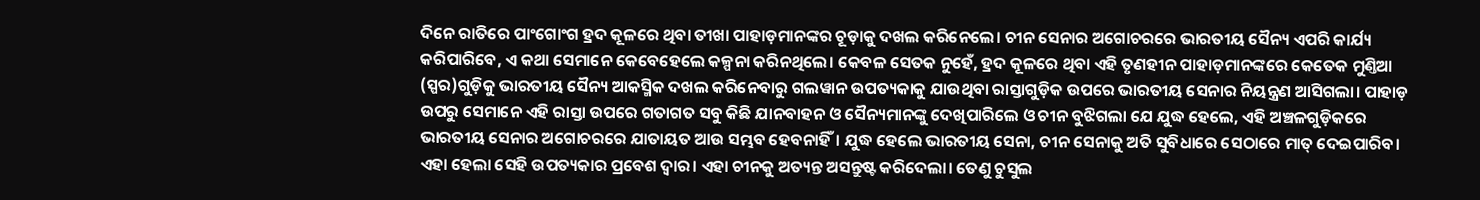ଦିନେ ରାତିରେ ପାଂଗୋଂଗ ହ୍ରଦ କୂଳରେ ଥିବା ତୀଖା ପାହାଡ଼ମାନଙ୍କର ଚୂଡ଼ାକୁ ଦଖଲ କରିନେଲେ। ଚୀନ ସେନାର ଅଗୋଚରରେ ଭାରତୀୟ ସୈନ୍ୟ ଏପରି କାର୍ଯ୍ୟ କରିପାରିବେ, ଏ କଥା ସେମାନେ କେବେହେଲେ କଳ୍ପନା କରିନଥିଲେ। କେବଳ ସେତକ ନୁହେଁ, ହ୍ରଦ କୂଳରେ ଥିବା ଏହି ତୃଣହୀନ ପାହାଡ଼ମାନଙ୍କରେ କେତେକ ମୁଣ୍ତିଆ (ସ୍ପର)ଗୁଡ଼ିକୁ ଭାରତୀୟ ସୈନ୍ୟ ଆକସ୍ମିକ ଦଖଲ କରିନେବାରୁ ଗଲୱାନ ଉପତ୍ୟକାକୁ ଯାଉଥିବା ରାସ୍ତାଗୁଡ଼ିକ ଉପରେ ଭାରତୀୟ ସେନାର ନିୟନ୍ତ୍ରଣ ଆସିଗଲା। ପାହାଡ଼ ଉପରୁ ସେମାନେ ଏହି ରାସ୍ତା ଉପରେ ଗତାଗତ ସବୁ କିଛି ଯାନବାହନ ଓ ସୈନ୍ୟମାନଙ୍କୁ ଦେଖିପାରିଲେ ଓ ଚୀନ ବୁଝିଗଲା ଯେ ଯୁଦ୍ଧ ହେଲେ, ଏହି ଅଞ୍ଚଳଗୁଡ଼ିକରେ ଭାରତୀୟ ସେନାର ଅଗୋଚରରେ ଯାତାୟତ ଆଉ ସମ୍ଭବ ହେବନାହିଁ। ଯୁଦ୍ଧ ହେଲେ ଭାରତୀୟ ସେନା, ଚୀନ ସେନାକୁ ଅତି ସୁବିଧାରେ ସେଠାରେ ମାତ୍‌ ଦେଇପାରିବ। ଏହା ହେଲା ସେହି ଉପତ୍ୟକାର ପ୍ରବେଶ ଦ୍ବାର। ଏହା ଚୀନକୁ ଅତ୍ୟନ୍ତ ଅସନ୍ତୁଷ୍ଟ କରିଦେଲା। ତେଣୁ ଚୁସୁଲ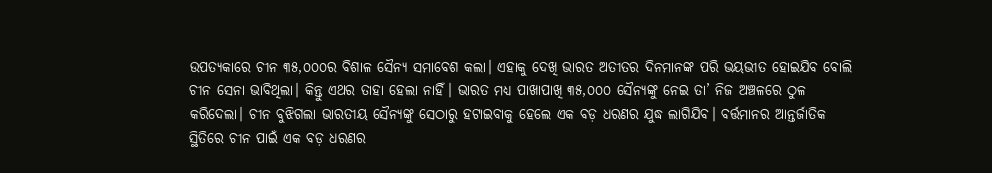ଉପତ୍ୟକାରେ ଚୀନ ୩୫,୦୦୦ର ବିଶାଳ ସୈନ୍ୟ ସମାବେଶ କଲା। ଏହାକୁ ଦେଖି ଭାରତ ଅତୀତର ଦିନମାନଙ୍କ ପରି ଭୟଭୀତ ହୋଇଯିବ ବୋଲି ଚୀନ ସେନା ଭାବିଥିଲା। କିନ୍ତୁ ଏଥର ତାହା ହେଲା ନାହିଁ। ଭାରତ ମଧ୍ୟ ପାଖାପାଖି ୩୫,୦୦୦ ସୈନ୍ୟଙ୍କୁ ନେଇ ତା’ ନିଜ ଅଞ୍ଚଳରେ ଠୁଳ କରିଦେଲା। ଚୀନ ବୁଝିଗଲା ଭାରତୀୟ ସୈନ୍ୟଙ୍କୁ ସେଠାରୁ ହଟାଇବାକୁ ହେଲେ ଏକ ବଡ଼ ଧରଣର ଯୁଦ୍ଧ ଲାଗିଯିବ। ବର୍ତ୍ତମାନର ଆନ୍ତର୍ଜାତିକ ସ୍ଥିତିରେ ଚୀନ ପାଇଁ ଏକ ବଡ଼ ଧରଣର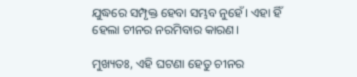ଯୁଦ୍ଧରେ ସମ୍ପୃକ୍ତ ହେବା ସମ୍ଭବ ନୁହେଁ। ଏହା ହିଁ ହେଲା ଚୀନର ନରମିବାର କାରଣ।

ମୁଖ୍ୟତଃ, ଏହି ଘଟଣା ହେତୁ ଚୀନର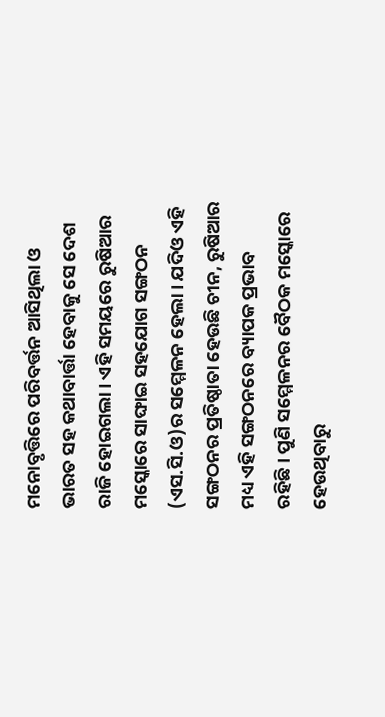ମନୋବୃତ୍ତିରେ ପରିବର୍ତ୍ତନ ଆସିଥିଲା ଓ ଭାରତ ସହ କଥାବାର୍ତ୍ତା ହେବାକୁ ସେ ଦେଶ ରାଜି ହୋଇଗଲା। ଏହି ସମୟରେ ରୁଷିଆର ମସ୍କୋରେ ସାଙ୍ଘାଇ ସହଯୋଗ ସଙ୍ଗଠନ (ଏସ.ସି.ଓ)ର ସମ୍ମେଳନ ହେଲା। ଯଦିଓ ଏହି ସଙ୍ଗଠନର ପ୍ରତିଷ୍ଠାତା ହେଉଛି ଚୀନ, ରୁଷିଆର ମଧ୍ୟ ଏହି ସଙ୍ଗଠନରେ ବ୍ୟାପକ ପ୍ରଭାବ ରହିଛି। ପୁଣି ସମ୍ମେଳନର ବୈଠକ ମସ୍କୋରେ ହେଉଥିବାରୁ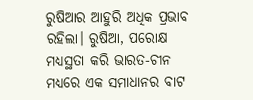ରୁଷିଆର ଆହୁରି ଅଧିକ ପ୍ରଭାବ ରହିଲା। ରୁଷିଆ, ପରୋକ୍ଷ ମଧ୍ୟସ୍ଥତା କରି ଭାରତ-ଚୀନ ମଧ୍ୟରେ ଏକ ସମାଧାନର ବାଟ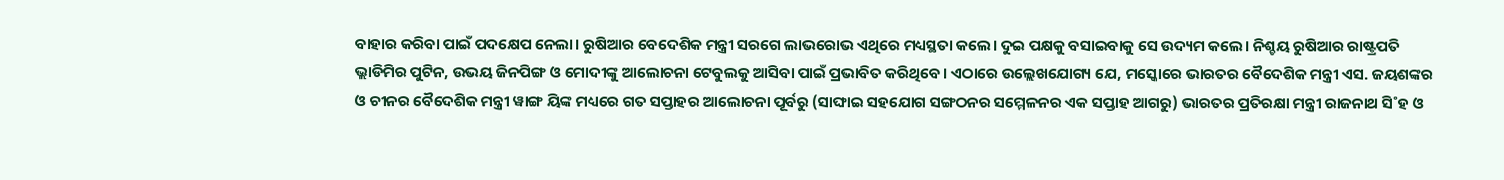ବାହାର କରିବା ପାଇଁ ପଦକ୍ଷେପ ନେଲା। ରୁଷିଆର ବେଦେଶିକ ମନ୍ତ୍ରୀ ସରଗେ ଲାଭରୋଭ ଏଥିରେ ମଧ୍ୟସ୍ଥତା କଲେ। ଦୁଇ ପକ୍ଷକୁ ବସାଇବାକୁ ସେ ଉଦ୍ୟମ କଲେ। ନିଶ୍ଚୟ ରୁଷିଆର ରାଷ୍ଟ୍ରପତି ଭ୍ଲାଡିମିର ପୁଟିନ, ଉଭୟ ଜିନପିଙ୍ଗ ଓ ମୋଦୀଙ୍କୁ ଆଲୋଚନା ଟେବୁଲକୁ ଆସିବା ପାଇଁ ପ୍ରଭାବିତ କରିଥିବେ। ଏଠାରେ ଉଲ୍ଲେଖଯୋଗ୍ୟ ଯେ, ମସ୍କୋରେ ଭାରତର ବୈଦେଶିକ ମନ୍ତ୍ରୀ ଏସ. ଜୟଶଙ୍କର ଓ ଚୀନର ବୈଦେଶିକ ମନ୍ତ୍ରୀ ୱାଙ୍ଗ ୟିଙ୍କ ମଧ୍ୟରେ ଗତ ସପ୍ତାହର ଆଲୋଚନା ପୂର୍ବରୁ (ସାଙ୍ଘାଇ ସହଯୋଗ ସଙ୍ଗଠନର ସମ୍ମେଳନର ଏକ ସପ୍ତାହ ଆଗରୁ) ଭାରତର ପ୍ରତିରକ୍ଷା ମନ୍ତ୍ରୀ ରାଜନାଥ ସି˚ହ ଓ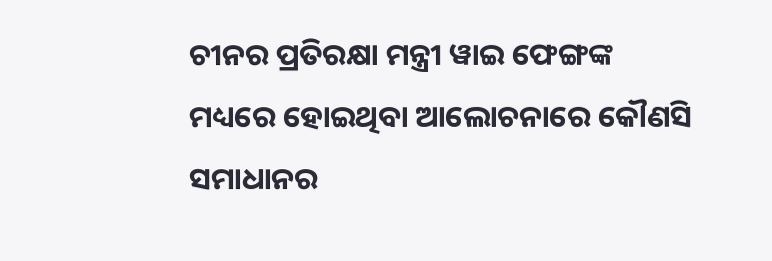ଚୀନର ପ୍ରତିରକ୍ଷା ମନ୍ତ୍ରୀ ୱାଇ ଫେଙ୍ଗଙ୍କ ମଧ୍ୟରେ ‌ହୋଇଥିବା ଆଲୋଚନାରେ କୌଣସି ସମାଧାନର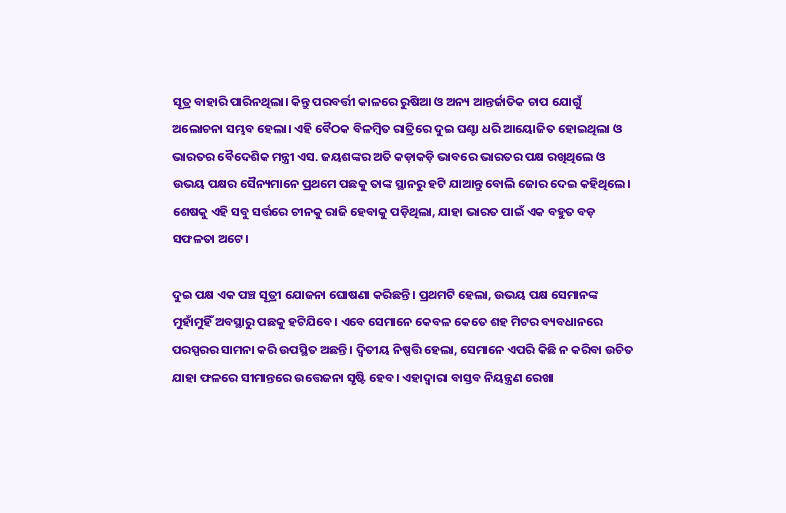ସୂତ୍ର ବାହାରି ପାରିନଥିଲା। କିନ୍ତୁ ପରବର୍ତ୍ତୀ କାଳରେ ରୁଷିଆ ଓ ଅନ୍ୟ ଆନ୍ତର୍ଜାତିକ ଚାପ ଯୋଗୁଁ ଅଲୋଚନା ସମ୍ଭବ ହେଲା। ଏହି ବୈଠକ ବିଳମ୍ବିତ ରାତ୍ରିରେ ଦୁଇ ଘଣ୍ଟା ଧରି ଆୟୋଜିତ ହୋଇଥିଲା ଓ ଭାରତର ବୈଦେଶିକ ମନ୍ତ୍ରୀ ଏସ. ଜୟଶଙ୍କର ଅତି କଡ଼ାକଡ଼ି ଭାବରେ ଭାରତର ପକ୍ଷ ରଖିଥିଲେ ଓ ଉଭୟ ପକ୍ଷର ସୈନ୍ୟମାନେ ପ୍ରଥମେ ପଛକୁ ତାଙ୍କ ସ୍ଥାନରୁ ହଟି ଯାଆନ୍ତୁ ବୋଲି ଜୋର ଦେଇ କହିଥିଲେ। ଶେଷକୁ ଏହି ସବୁ ସର୍ତ୍ତରେ ଚୀନକୁ ରାଜି ହେବାକୁ ପଡ଼ିଥିଲା, ଯାହା ଭାରତ ପାଇଁ ଏକ ବହୁତ ବଡ଼ ସଫଳତା ଅଟେ।

ଦୁଇ ପକ୍ଷ ଏକ ପଞ୍ଚ ସୂତ୍ରୀ ଯୋଜନା ଘୋଷଣା କରିଛନ୍ତି। ପ୍ରଥମଟି ହେଲା, ଉଭୟ ପକ୍ଷ ସେମାନଙ୍କ ମୁହାଁମୁହିଁ ଅବସ୍ଥାରୁ ପଛକୁ ହଟିଯିବେ। ଏବେ ସେମାନେ କେବଳ କେତେ ଶହ ମିଟର ବ୍ୟବଧାନରେ ପରସ୍ପରର ସାମନା କରି ଉପସ୍ଥିତ ଅଛନ୍ତି। ଦ୍ବିତୀୟ ନିଷ୍ପତ୍ତି ହେଲା, ସେମାନେ ଏପରି କିଛି ନ କରିବା ଉଚିତ ଯାହା ଫଳରେ ସୀମାନ୍ତରେ ଉତ୍ତେଜନା ସୃଷ୍ଟି ହେବ। ଏହାଦ୍ବାରା ବାସ୍ତବ ନିୟନ୍ତ୍ରଣ ରେଖା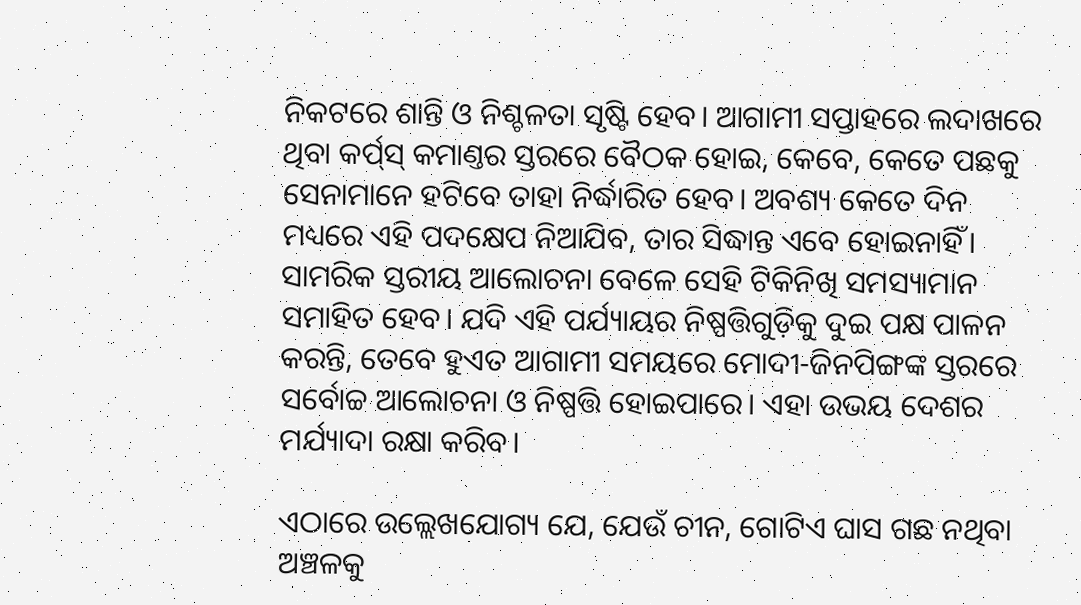ନିକଟରେ ଶାନ୍ତି ଓ ନିଶ୍ଚଳତା ସୃଷ୍ଟି ହେବ। ଆଗାମୀ ସପ୍ତାହରେ ଲଦାଖରେ ଥିବା କର୍ପ‌୍‌ସ୍‌ କମାଣ୍ତର ସ୍ତରରେ ବୈଠକ ହୋଇ, କେବେ, କେତେ ପଛକୁ ସେନାମାନେ ହଟିବେ ତାହା ନିର୍ଦ୍ଧାରିତ ହେବ। ଅବଶ୍ୟ କେତେ ଦିନ ମଧ୍ୟରେ ଏହି ପଦକ୍ଷେପ ନିଆଯିବ, ତାର ସିଦ୍ଧାନ୍ତ ଏବେ ହୋଇନାହିଁ। ସାମରିକ ସ୍ତରୀୟ ଆଲୋଚନା ବେଳେ ସେହି ଟିକିନିଖି ସମସ୍ୟାମାନ ସମାହିତ ହେବ। ଯଦି ଏହି ପର୍ଯ୍ୟାୟର ନିଷ୍ପତ୍ତିଗୁଡ଼ିକୁ ଦୁଇ ପକ୍ଷ ପାଳନ କରନ୍ତି, ତେବେ ହୁଏତ ଆଗାମୀ ସମୟରେ ମୋଦୀ-ଜିନପିଙ୍ଗଙ୍କ ସ୍ତରରେ ସର୍ବୋଚ୍ଚ ଆଲୋଚନା ଓ ନିଷ୍ପତ୍ତି ହୋଇପାରେ। ଏହା ଉଭୟ ଦେଶର ମର୍ଯ୍ୟାଦା ରକ୍ଷା କରିବ।

ଏଠାରେ ଉଲ୍ଲେଖଯୋଗ୍ୟ ଯେ, ଯେଉଁ ଚୀନ, ଗୋଟିଏ ଘାସ ଗଛ ନଥିବା ଅଞ୍ଚଳକୁ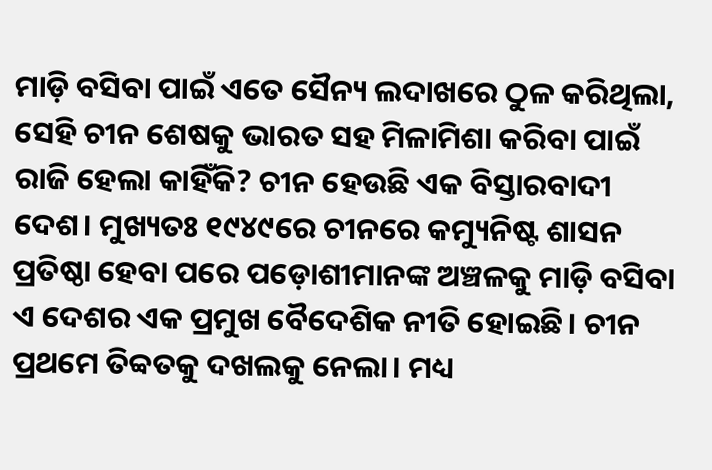ମାଡ଼ି ବସିବା ପାଇଁ ଏତେ ସୈନ୍ୟ ଲଦାଖରେ ଠୁଳ କରିଥିଲା, ସେହି ଚୀନ ଶେଷକୁ ଭାରତ ସହ ମିଳାମିଶା କରିବା ପାଇଁ ରାଜି ହେଲା କାହିଁକି? ଚୀନ ହେଉଛି ଏକ ବିସ୍ତାରବାଦୀ ଦେଶ। ମୁଖ୍ୟତଃ ୧୯୪୯ରେ ଚୀନରେ କମ୍ୟୁନିଷ୍ଟ ଶାସନ ପ୍ରତିଷ୍ଠା ହେବା ପରେ ପଡ଼ୋଶୀମାନଙ୍କ ଅଞ୍ଚଳକୁ ମାଡ଼ି ବସିବା ଏ ଦେଶର ଏକ ପ୍ରମୁଖ ବୈଦେଶିକ ନୀତି ହୋଇଛି। ଚୀନ ପ୍ରଥମେ ତିବ୍ବତକୁ ଦଖଲକୁ ନେଲା। ମଧ୍ୟ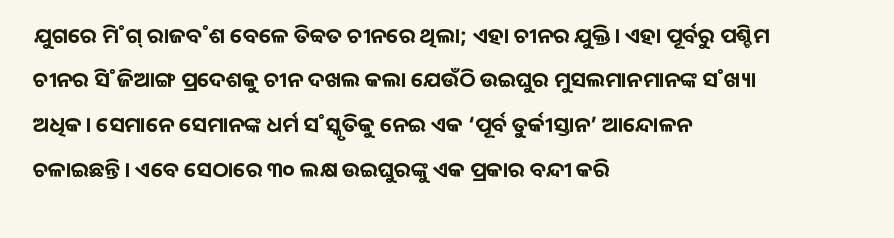ଯୁଗରେ ମି˚ଗ୍‌ ରାଜବ˚ଶ ବେଳେ ତିବ୍ବତ ଚୀନରେ ଥିଲା; ଏହା ଚୀନର ଯୁକ୍ତି। ଏହା ପୂର୍ବରୁ ପଶ୍ଚିମ ଚୀନର ସି˚ଜିଆଙ୍ଗ ପ୍ରଦେଶକୁ ଚୀନ ଦଖଲ କଲା ଯେଉଁଠି ଉଇଘୁର ମୁସଲମାନମାନଙ୍କ ସ˚ଖ୍ୟା ଅଧିକ। ସେମାନେ ସେମାନଙ୍କ ଧର୍ମ ସ˚ସ୍କୃତିକୁ ନେଇ ଏକ ‘ପୂର୍ବ ତୁର୍କୀସ୍ତାନ’ ଆନ୍ଦୋଳନ ଚଳାଇଛନ୍ତି। ଏବେ ସେଠାରେ ୩୦ ଲକ୍ଷ ଉଇଘୁରଙ୍କୁ ଏକ ପ୍ରକାର ବନ୍ଦୀ କରି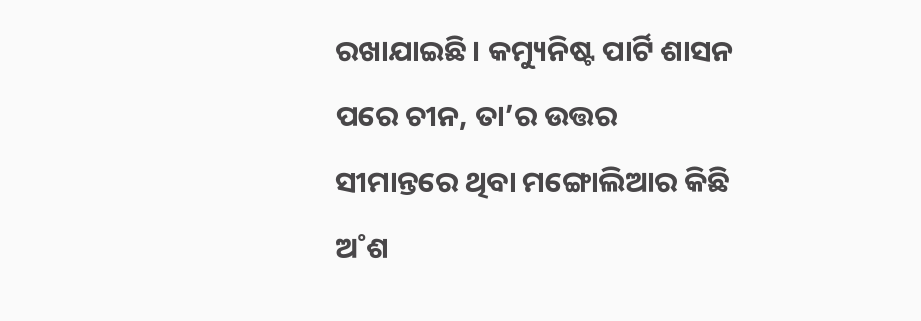ରଖାଯାଇଛି। କମ୍ୟୁନିଷ୍ଟ ପାର୍ଟି ଶାସନ ପରେ ଚୀନ, ତା’ର ଉତ୍ତର ସୀମାନ୍ତରେ ଥିବା ମଙ୍ଗୋଲିଆର କିଛି ଅ˚ଶ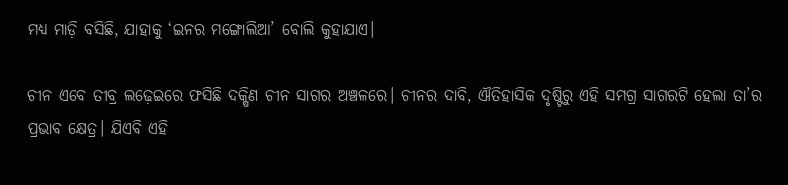ମଧ୍ୟ ମାଡ଼ି ବସିଛି, ଯାହାକୁ ‘ଇନର ମଙ୍ଗୋଲିଆ’ ବୋଲି କୁହାଯାଏ।

ଚୀନ ଏବେ ତୀବ୍ର ଲଢ଼େଇରେ ଫସିଛି ଦକ୍ଷିଣ ଚୀନ ସାଗର ଅଞ୍ଚଳରେ। ଚୀନର ଦାବି, ଐତିହାସିକ ଦୃଷ୍ଟିରୁ ଏହି ସମଗ୍ର ସାଗରଟି ହେଲା ତା’ର ପ୍ରଭାବ କ୍ଷେତ୍ର। ଯିଏବି ଏହି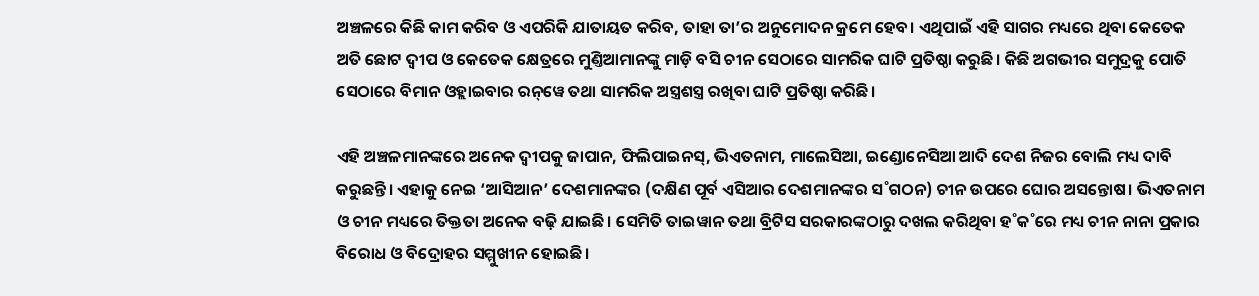ଅଞ୍ଚଳରେ କିଛି କାମ କରିବ ଓ ଏପରିକି ଯାତାୟତ କରିବ, ତାହା ତା’ର ଅନୁମୋଦନ କ୍ରମେ ହେବ। ଏଥିପାଇଁ ଏହି ସାଗର ମଧ୍ୟରେ ଥିବା କେତେକ ଅତି ଛୋଟ ଦ୍ବୀପ ଓ କେତେକ କ୍ଷେତ୍ରରେ ମୁଣ୍ତିଆମାନଙ୍କୁ ମାଡ଼ି ବସି ଚୀନ ସେଠାରେ ସାମରିକ ଘାଟି ପ୍ରତିଷ୍ଠା କରୁଛି। କିଛି ଅଗଭୀର ସମୁଦ୍ରକୁ ପୋତି ସେଠାରେ ବିମାନ ଓହ୍ଲାଇବାର ରନ୍‌ୱେ ତଥା ସାମରିକ ଅସ୍ତ୍ରଶସ୍ତ୍ର ରଖିବା ଘାଟି ପ୍ରତିଷ୍ଠା କରିଛି।

ଏହି ଅଞ୍ଚଳମାନଙ୍କରେ ଅନେକ ଦ୍ବୀପକୁ ଜାପାନ, ଫିଲିପାଇନସ୍‌, ଭିଏତନାମ, ମାଲେସିଆ, ଇଣ୍ଡୋନେସିଆ ଆଦି ଦେଶ ନିଜର ବୋଲି ମଧ୍ୟ ଦାବି କରୁଛନ୍ତି। ଏହାକୁ ନେଇ ‘ଆସିଆନ’ ଦେଶମାନଙ୍କର (ଦକ୍ଷିଣ ପୂର୍ବ ଏସିଆର ଦେଶମାନଙ୍କର ସ˚ଗଠନ) ଚୀନ ଉପରେ ଘୋର ଅସନ୍ତୋଷ। ଭିଏତନାମ ଓ ଚୀନ ମଧ୍ୟରେ ତିକ୍ତତା ଅନେକ ବଢ଼ି ଯାଇଛି। ସେମିତି ତାଇୱାନ ତଥା ବ୍ରିଟିସ ସରକାରଙ୍କଠାରୁ ଦଖଲ କରିଥିବା ହ˚କ˚ରେ ମଧ୍ୟ ଚୀନ ନାନା ପ୍ରକାର ବିରୋଧ ଓ ବିଦ୍ରୋହର ସମ୍ମୁଖୀନ ହୋଇଛି।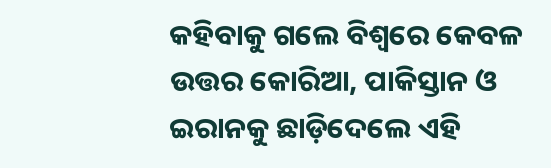କହିବାକୁ ଗଲେ ବିଶ୍ବରେ କେବଳ ଉତ୍ତର କୋରିଆ, ପାକିସ୍ତାନ ଓ ଇରାନକୁ ଛାଡ଼ିଦେଲେ ଏହି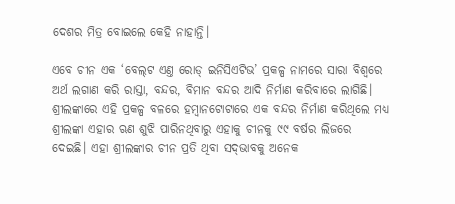ଦେଶର ମିତ୍ର ବୋଇଲେ କେହି ନାହାନ୍ତି।

ଏବେ ଚୀନ ଏକ ‘ବେଲ୍‌ଟ ଏଣ୍ତ ରୋଡ୍‌ ଇନିସିଏଟିଭ’ ପ୍ରକଳ୍ପ ନାମରେ ସାରା ବିଶ୍ବରେ ଅର୍ଥ ଲଗାଣ କରି ରାସ୍ତା, ବନ୍ଦର, ବିମାନ ବନ୍ଦର ଆଦି ନିର୍ମାଣ କରିବାରେ ଲାଗିଛି। ଶ୍ରୀଲଙ୍କାରେ ଏହି ପ୍ରକଳ୍ପ ବଳରେ ହମ୍ବାନଟୋଟାରେ ଏକ ବନ୍ଦର ନିର୍ମାଣ କରିଥିଲେ ମଧ୍ୟ ଶ୍ରୀଲଙ୍କା ଏହାର ଋଣ ଶୁଝି ପାରିନଥିବାରୁ ଏହାକୁ ଚୀନକୁ ୯୯ ବର୍ଷର ଲିଜରେ ଦେଇଛି। ଏହା ଶ୍ରୀଲଙ୍କାର ଚୀନ ପ୍ରତି ଥିବା ସଦ୍‌ଭାବକୁ ଅନେକ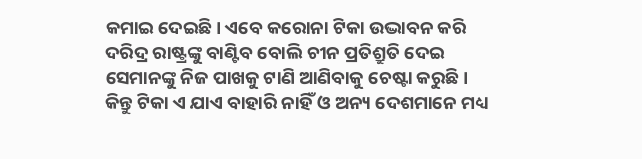କମାଇ ଦେଇଛି। ଏବେ କରୋନା ଟିକା ଉଦ୍ଭାବନ କରି ଦରିଦ୍ର ରାଷ୍ଟ୍ରଙ୍କୁ ବାଣ୍ଟିବ ବୋଲି ଚୀନ ପ୍ରତିଶ୍ରୁତି ଦେଇ ସେମାନଙ୍କୁ ନିଜ ପାଖକୁ ଟାଣି ଆଣିବାକୁ ଚେଷ୍ଟା କରୁଛି। କିନ୍ତୁ ଟିକା ଏ ଯାଏ ବାହାରି ନାହିଁ ଓ ଅନ୍ୟ ଦେଶମାନେ ମଧ୍ୟ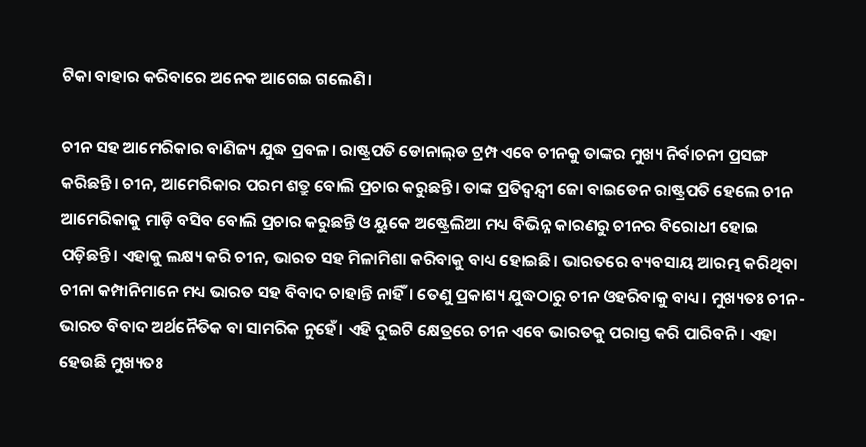ଟିକା ବାହାର କରିବାରେ ଅନେକ ଆଗେଇ ଗଲେଣି।

ଚୀନ ସହ ଆମେରିକାର ବାଣିଜ୍ୟ ଯୁଦ୍ଧ ପ୍ରବଳ। ରାଷ୍ଟ୍ରପତି ଡୋନାଲ୍‌ଡ ଟ୍ରମ୍ପ ଏବେ ଚୀନକୁ ତାଙ୍କର ମୁଖ୍ୟ ନିର୍ବାଚନୀ ପ୍ରସଙ୍ଗ କରିଛନ୍ତି। ଚୀନ, ଆମେରିକାର ପରମ ଶତ୍ରୁ ବୋଲି ପ୍ରଚାର କରୁଛନ୍ତି। ତାଙ୍କ ପ୍ରତିଦ୍ବନ୍ଦ୍ବୀ ଜୋ ବାଇଡେନ ରାଷ୍ଟ୍ରପତି ହେଲେ ଚୀନ ଆମେରିକାକୁ ମାଡ଼ି ବସିବ ବୋଲି ପ୍ରଚାର କରୁଛନ୍ତି ଓ ୟୁକେ ଅଷ୍ଟ୍ରେଲିଆ ମଧ୍ୟ ବିଭିନ୍ନ କାରଣରୁ ଚୀନର ବିରୋଧୀ ହୋଇ ପଡ଼ିଛନ୍ତି। ଏହାକୁ ଲକ୍ଷ୍ୟ କରି ଚୀନ, ଭାରତ ସହ ମିଳାମିଶା କରିବାକୁ ବାଧ୍ୟ ହୋଇଛି। ଭାରତରେ ବ୍ୟବସାୟ ଆରମ୍ଭ କରିଥିବା ଚୀନା କମ୍ପାନିମାନେ ମଧ୍ୟ ଭାରତ ସହ ବିବାଦ ଚାହାନ୍ତି ନାହିଁ। ତେଣୁ ପ୍ରକାଶ୍ୟ ଯୁଦ୍ଧଠାରୁ ଚୀନ ଓହରିବାକୁ ବାଧ୍ୟ। ମୁଖ୍ୟତଃ ଚୀନ-ଭାରତ ବିବାଦ ଅର୍ଥନୈତିକ ବା ସାମରିକ ନୁହେଁ। ଏହି ଦୁଇଟି କ୍ଷେତ୍ରରେ ଚୀନ ଏବେ ଭାରତକୁ ପରାସ୍ତ କରି ପାରିବନି। ଏହା ହେଉଛି ମୁଖ୍ୟତଃ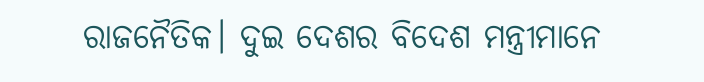ରାଜନୈତିକ। ଦୁଇ ଦେଶର ବିଦେଶ ମନ୍ତ୍ରୀମାନେ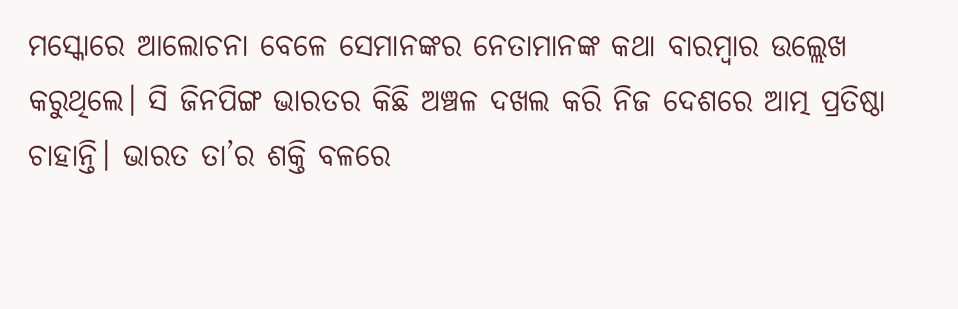ମସ୍କୋରେ ଆଲୋଚନା ବେଳେ ସେମାନଙ୍କର ନେତାମାନଙ୍କ କଥା ବାରମ୍ବାର ଉଲ୍ଲେଖ କରୁଥିଲେ। ସି ଜିନପିଙ୍ଗ ଭାରତର କିଛି ଅଞ୍ଚଳ ଦଖଲ କରି ନିଜ ଦେଶରେ ଆତ୍ମ ପ୍ରତିଷ୍ଠା ଚାହାନ୍ତି। ଭାରତ ତା’ର ଶକ୍ତି ବଳରେ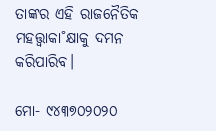ତାଙ୍କର ଏହି ରାଜନୈତିକ ମହତ୍ତ୍ବାକା˚କ୍ଷାକୁ ଦମନ କରିପାରିବ।

ମୋ- ୯୪୩୭୦୨୦୨୦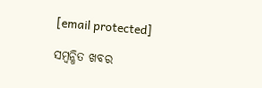[email protected]

ସମ୍ବନ୍ଧିତ ଖବର